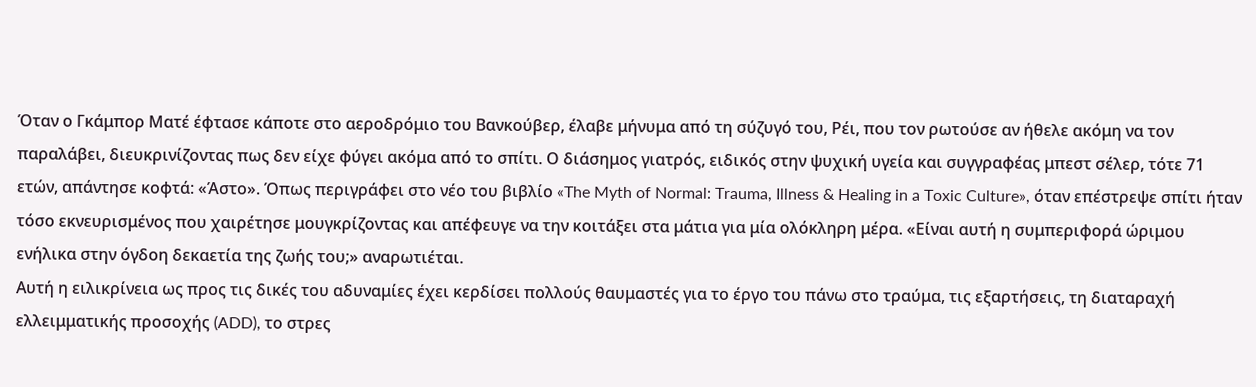Όταν ο Γκάμπορ Ματέ έφτασε κάποτε στο αεροδρόμιο του Βανκούβερ, έλαβε μήνυμα από τη σύζυγό του, Ρέι, που τον ρωτούσε αν ήθελε ακόμη να τον παραλάβει, διευκρινίζοντας πως δεν είχε φύγει ακόμα από το σπίτι. Ο διάσημος γιατρός, ειδικός στην ψυχική υγεία και συγγραφέας μπεστ σέλερ, τότε 71 ετών, απάντησε κοφτά: «Άστο». Όπως περιγράφει στο νέο του βιβλίο «The Myth of Normal: Trauma, Illness & Healing in a Toxic Culture», όταν επέστρεψε σπίτι ήταν τόσο εκνευρισμένος που χαιρέτησε μουγκρίζοντας και απέφευγε να την κοιτάξει στα μάτια για μία ολόκληρη μέρα. «Είναι αυτή η συμπεριφορά ώριμου ενήλικα στην όγδοη δεκαετία της ζωής του;» αναρωτιέται.
Αυτή η ειλικρίνεια ως προς τις δικές του αδυναμίες έχει κερδίσει πολλούς θαυμαστές για το έργο του πάνω στο τραύμα, τις εξαρτήσεις, τη διαταραχή ελλειμματικής προσοχής (ADD), το στρες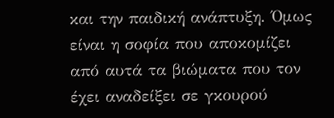και την παιδική ανάπτυξη. Όμως είναι η σοφία που αποκομίζει από αυτά τα βιώματα που τον έχει αναδείξει σε γκουρού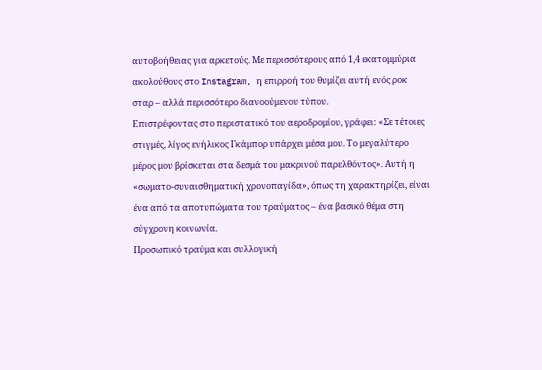αυτοβοήθειας για αρκετούς. Με περισσότερους από 1,4 εκατομμύρια ακολούθους στο Instagram, η επιρροή του θυμίζει αυτή ενός ροκ σταρ – αλλά περισσότερο διανοούμενου τύπου.
Επιστρέφοντας στο περιστατικό του αεροδρομίου, γράφει: «Σε τέτοιες στιγμές, λίγος ενήλικος Γκάμπορ υπάρχει μέσα μου. Το μεγαλύτερο μέρος μου βρίσκεται στα δεσμά του μακρινού παρελθόντος». Αυτή η «σωματο-συναισθηματική χρονοπαγίδα», όπως τη χαρακτηρίζει, είναι ένα από τα αποτυπώματα του τραύματος – ένα βασικό θέμα στη σύγχρονη κοινωνία.
Προσωπικό τραύμα και συλλογική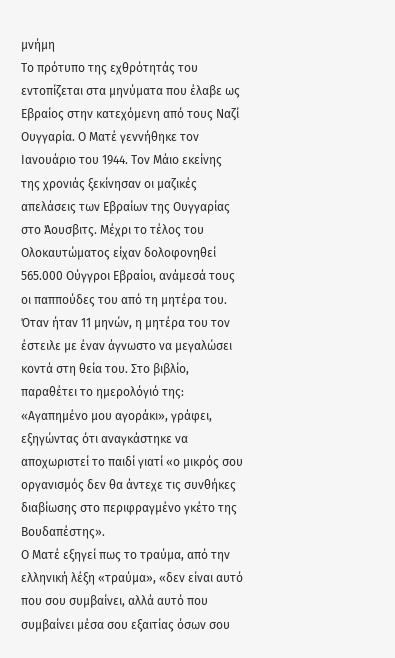μνήμη
Το πρότυπο της εχθρότητάς του εντοπίζεται στα μηνύματα που έλαβε ως Εβραίος στην κατεχόμενη από τους Ναζί Ουγγαρία. Ο Ματέ γεννήθηκε τον Ιανουάριο του 1944. Τον Μάιο εκείνης της χρονιάς ξεκίνησαν οι μαζικές απελάσεις των Εβραίων της Ουγγαρίας στο Άουσβιτς. Μέχρι το τέλος του Ολοκαυτώματος είχαν δολοφονηθεί 565.000 Ούγγροι Εβραίοι, ανάμεσά τους οι παππούδες του από τη μητέρα του.
Όταν ήταν 11 μηνών, η μητέρα του τον έστειλε με έναν άγνωστο να μεγαλώσει κοντά στη θεία του. Στο βιβλίο, παραθέτει το ημερολόγιό της: «Αγαπημένο μου αγοράκι», γράφει, εξηγώντας ότι αναγκάστηκε να αποχωριστεί το παιδί γιατί «ο μικρός σου οργανισμός δεν θα άντεχε τις συνθήκες διαβίωσης στο περιφραγμένο γκέτο της Βουδαπέστης».
Ο Ματέ εξηγεί πως το τραύμα, από την ελληνική λέξη «τραύμα», «δεν είναι αυτό που σου συμβαίνει, αλλά αυτό που συμβαίνει μέσα σου εξαιτίας όσων σου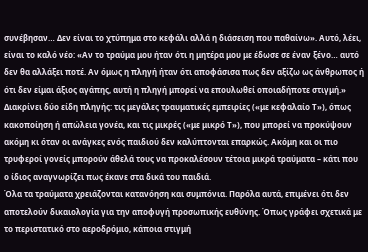συνέβησαν… Δεν είναι το χτύπημα στο κεφάλι αλλά η διάσειση που παθαίνω». Αυτό, λέει, είναι το καλό νέο: «Αν το τραύμα μου ήταν ότι η μητέρα μου με έδωσε σε έναν ξένο… αυτό δεν θα αλλάξει ποτέ. Αν όμως η πληγή ήταν ότι αποφάσισα πως δεν αξίζω ως άνθρωπος ή ότι δεν είμαι άξιος αγάπης, αυτή η πληγή μπορεί να επουλωθεί οποιαδήποτε στιγμή.»
Διακρίνει δύο είδη πληγής: τις μεγάλες τραυματικές εμπειρίες («με κεφαλαίο Τ»), όπως κακοποίηση ή απώλεια γονέα, και τις μικρές («με μικρό Τ»), που μπορεί να προκύψουν ακόμη κι όταν οι ανάγκες ενός παιδιού δεν καλύπτονται επαρκώς. Ακόμη και οι πιο τρυφεροί γονείς μπορούν άθελά τους να προκαλέσουν τέτοια μικρά τραύματα – κάτι που ο ίδιος αναγνωρίζει πως έκανε στα δικά του παιδιά.
Όλα τα τραύματα χρειάζονται κατανόηση και συμπόνια. Παρόλα αυτά, επιμένει ότι δεν αποτελούν δικαιολογία για την αποφυγή προσωπικής ευθύνης. Όπως γράφει σχετικά με το περιστατικό στο αεροδρόμιο, κάποια στιγμή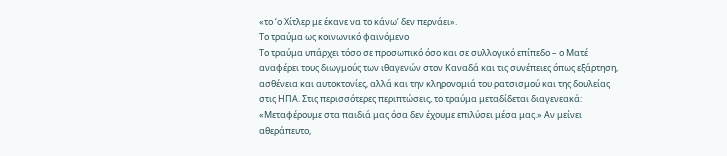«το ‘ο Χίτλερ με έκανε να το κάνω’ δεν περνάει».
Το τραύμα ως κοινωνικό φαινόμενο
Το τραύμα υπάρχει τόσο σε προσωπικό όσο και σε συλλογικό επίπεδο – ο Ματέ αναφέρει τους διωγμούς των ιθαγενών στον Καναδά και τις συνέπειες όπως εξάρτηση, ασθένεια και αυτοκτονίες, αλλά και την κληρονομιά του ρατσισμού και της δουλείας στις ΗΠΑ. Στις περισσότερες περιπτώσεις, το τραύμα μεταδίδεται διαγενεακά: «Μεταφέρουμε στα παιδιά μας όσα δεν έχουμε επιλύσει μέσα μας.» Αν μείνει αθεράπευτο,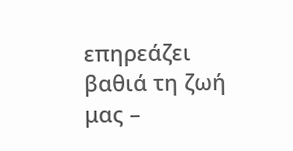επηρεάζει βαθιά τη ζωή μας –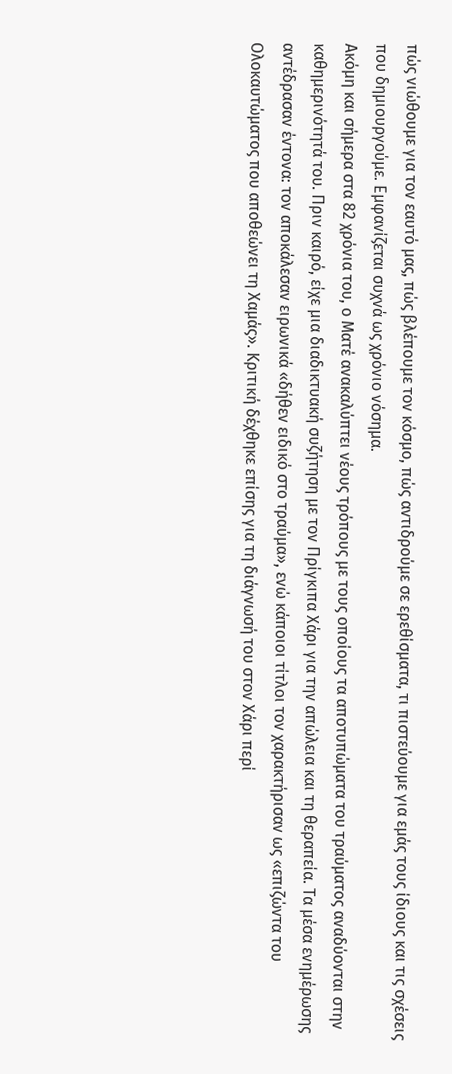πώς νιώθουμε για τον εαυτό μας, πώς βλέπουμε τον κόσμο, πώς αντιδρούμε σε ερεθίσματα, τι πιστεύουμε για εμάς τους ίδιους και τις σχέσεις που δημιουργούμε. Εμφανίζεται συχνά ως χρόνιο νόσημα.
Ακόμη και σήμερα στα 82 χρόνια του, ο Ματέ ανακαλύπτει νέους τρόπους με τους οποίους τα αποτυπώματα του τραύματος αναδύονται στην καθημερινότητά του. Πριν καιρό, είχε μια διαδικτυακή συζήτηση με τον Πρίγκιπα Χάρι για την απώλεια και τη θεραπεία. Τα μέσα ενημέρωσης αντέδρασαν έντονα: τον αποκάλεσαν ειρωνικά «δήθεν ειδικό στο τραύμα», ενώ κάποιοι τίτλοι τον χαρακτήρισαν ως «επιζώντα του Ολοκαυτώματος που αποθεώνει τη Χαμάς». Κριτική δέχθηκε επίσης για τη διάγνωσή του στον Χάρι περί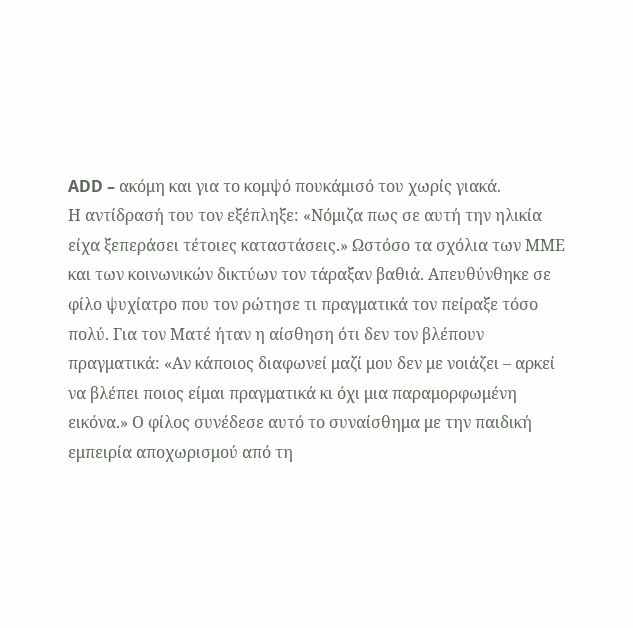ADD – ακόμη και για το κομψό πουκάμισό του χωρίς γιακά.
Η αντίδρασή του τον εξέπληξε: «Νόμιζα πως σε αυτή την ηλικία είχα ξεπεράσει τέτοιες καταστάσεις.» Ωστόσο τα σχόλια των ΜΜΕ και των κοινωνικών δικτύων τον τάραξαν βαθιά. Απευθύνθηκε σε φίλο ψυχίατρο που τον ρώτησε τι πραγματικά τον πείραξε τόσο πολύ. Για τον Ματέ ήταν η αίσθηση ότι δεν τον βλέπουν πραγματικά: «Αν κάποιος διαφωνεί μαζί μου δεν με νοιάζει – αρκεί να βλέπει ποιος είμαι πραγματικά κι όχι μια παραμορφωμένη εικόνα.» Ο φίλος συνέδεσε αυτό το συναίσθημα με την παιδική εμπειρία αποχωρισμού από τη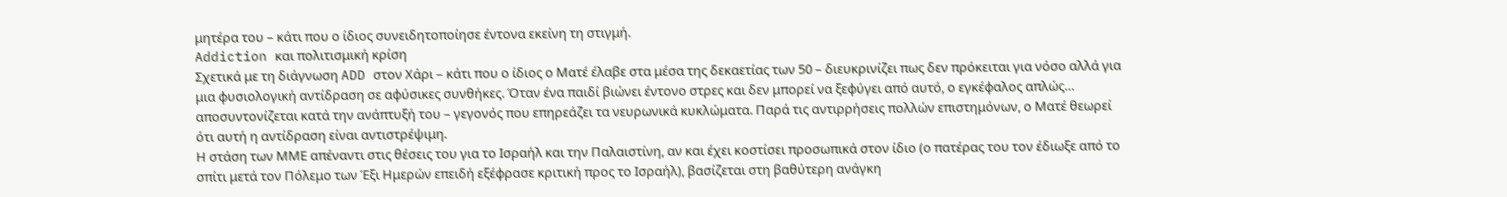μητέρα του – κάτι που ο ίδιος συνειδητοποίησε έντονα εκείνη τη στιγμή.
Addiction και πολιτισμική κρίση
Σχετικά με τη διάγνωση ADD στον Χάρι – κάτι που ο ίδιος ο Ματέ έλαβε στα μέσα της δεκαετίας των 50 – διευκρινίζει πως δεν πρόκειται για νόσο αλλά για μια φυσιολογική αντίδραση σε αφύσικες συνθήκες. Όταν ένα παιδί βιώνει έντονο στρες και δεν μπορεί να ξεφύγει από αυτό, ο εγκέφαλος απλώς… αποσυντονίζεται κατά την ανάπτυξή του – γεγονός που επηρεάζει τα νευρωνικά κυκλώματα. Παρά τις αντιρρήσεις πολλών επιστημόνων, ο Ματέ θεωρεί ότι αυτή η αντίδραση είναι αντιστρέψιμη.
Η στάση των ΜΜΕ απέναντι στις θέσεις του για το Ισραήλ και την Παλαιστίνη, αν και έχει κοστίσει προσωπικά στον ίδιο (ο πατέρας του τον έδιωξε από το σπίτι μετά τον Πόλεμο των Έξι Ημερών επειδή εξέφρασε κριτική προς το Ισραήλ), βασίζεται στη βαθύτερη ανάγκη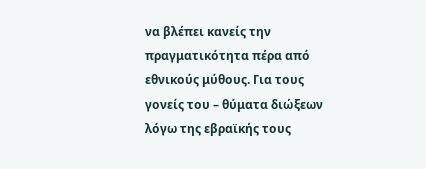να βλέπει κανείς την πραγματικότητα πέρα από εθνικούς μύθους. Για τους γονείς του – θύματα διώξεων λόγω της εβραϊκής τους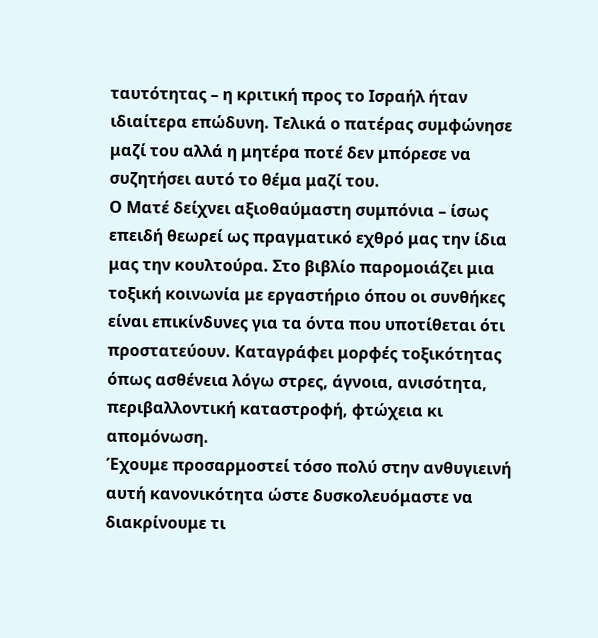ταυτότητας – η κριτική προς το Ισραήλ ήταν ιδιαίτερα επώδυνη. Τελικά ο πατέρας συμφώνησε μαζί του αλλά η μητέρα ποτέ δεν μπόρεσε να συζητήσει αυτό το θέμα μαζί του.
Ο Ματέ δείχνει αξιοθαύμαστη συμπόνια – ίσως επειδή θεωρεί ως πραγματικό εχθρό μας την ίδια μας την κουλτούρα. Στο βιβλίο παρομοιάζει μια τοξική κοινωνία με εργαστήριο όπου οι συνθήκες είναι επικίνδυνες για τα όντα που υποτίθεται ότι προστατεύουν. Καταγράφει μορφές τοξικότητας όπως ασθένεια λόγω στρες, άγνοια, ανισότητα, περιβαλλοντική καταστροφή, φτώχεια κι απομόνωση.
Έχουμε προσαρμοστεί τόσο πολύ στην ανθυγιεινή αυτή κανονικότητα ώστε δυσκολευόμαστε να διακρίνουμε τι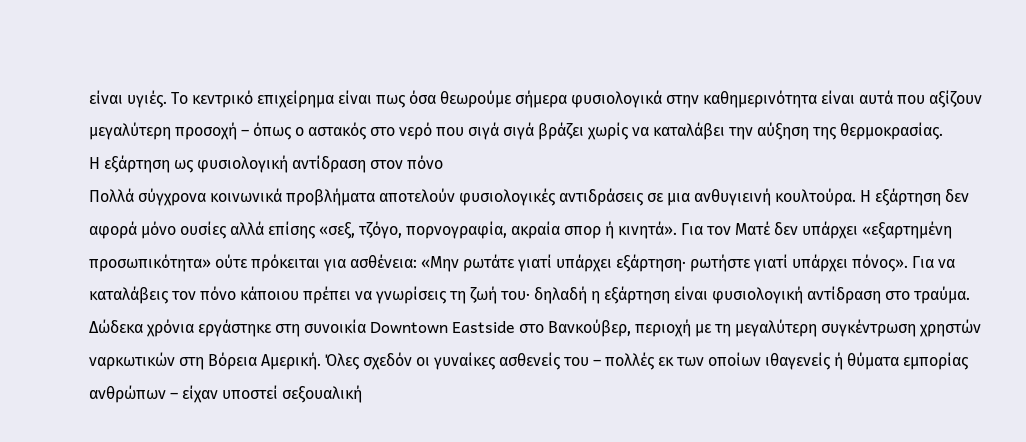είναι υγιές. Το κεντρικό επιχείρημα είναι πως όσα θεωρούμε σήμερα φυσιολογικά στην καθημερινότητα είναι αυτά που αξίζουν μεγαλύτερη προσοχή – όπως ο αστακός στο νερό που σιγά σιγά βράζει χωρίς να καταλάβει την αύξηση της θερμοκρασίας.
Η εξάρτηση ως φυσιολογική αντίδραση στον πόνο
Πολλά σύγχρονα κοινωνικά προβλήματα αποτελούν φυσιολογικές αντιδράσεις σε μια ανθυγιεινή κουλτούρα. Η εξάρτηση δεν αφορά μόνο ουσίες αλλά επίσης «σεξ, τζόγο, πορνογραφία, ακραία σπορ ή κινητά». Για τον Ματέ δεν υπάρχει «εξαρτημένη προσωπικότητα» ούτε πρόκειται για ασθένεια: «Μην ρωτάτε γιατί υπάρχει εξάρτηση· ρωτήστε γιατί υπάρχει πόνος». Για να καταλάβεις τον πόνο κάποιου πρέπει να γνωρίσεις τη ζωή του· δηλαδή η εξάρτηση είναι φυσιολογική αντίδραση στο τραύμα.
Δώδεκα χρόνια εργάστηκε στη συνοικία Downtown Eastside στο Βανκούβερ, περιοχή με τη μεγαλύτερη συγκέντρωση χρηστών ναρκωτικών στη Βόρεια Αμερική. Όλες σχεδόν οι γυναίκες ασθενείς του – πολλές εκ των οποίων ιθαγενείς ή θύματα εμπορίας ανθρώπων – είχαν υποστεί σεξουαλική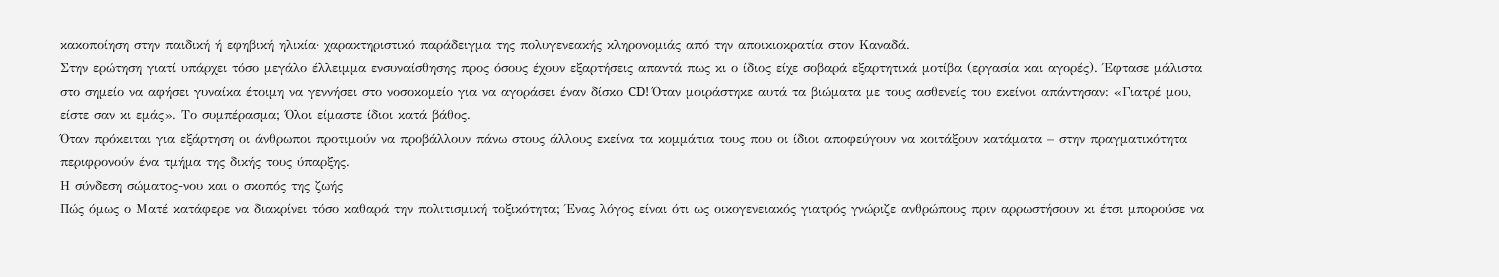κακοποίηση στην παιδική ή εφηβική ηλικία· χαρακτηριστικό παράδειγμα της πολυγενεακής κληρονομιάς από την αποικιοκρατία στον Καναδά.
Στην ερώτηση γιατί υπάρχει τόσο μεγάλο έλλειμμα ενσυναίσθησης προς όσους έχουν εξαρτήσεις απαντά πως κι ο ίδιος είχε σοβαρά εξαρτητικά μοτίβα (εργασία και αγορές). Έφτασε μάλιστα στο σημείο να αφήσει γυναίκα έτοιμη να γεννήσει στο νοσοκομείο για να αγοράσει έναν δίσκο CD! Όταν μοιράστηκε αυτά τα βιώματα με τους ασθενείς του εκείνοι απάντησαν: «Γιατρέ μου, είστε σαν κι εμάς». Το συμπέρασμα; Όλοι είμαστε ίδιοι κατά βάθος.
Όταν πρόκειται για εξάρτηση οι άνθρωποι προτιμούν να προβάλλουν πάνω στους άλλους εκείνα τα κομμάτια τους που οι ίδιοι αποφεύγουν να κοιτάξουν κατάματα – στην πραγματικότητα περιφρονούν ένα τμήμα της δικής τους ύπαρξης.
Η σύνδεση σώματος-νου και ο σκοπός της ζωής
Πώς όμως ο Ματέ κατάφερε να διακρίνει τόσο καθαρά την πολιτισμική τοξικότητα; Ένας λόγος είναι ότι ως οικογενειακός γιατρός γνώριζε ανθρώπους πριν αρρωστήσουν κι έτσι μπορούσε να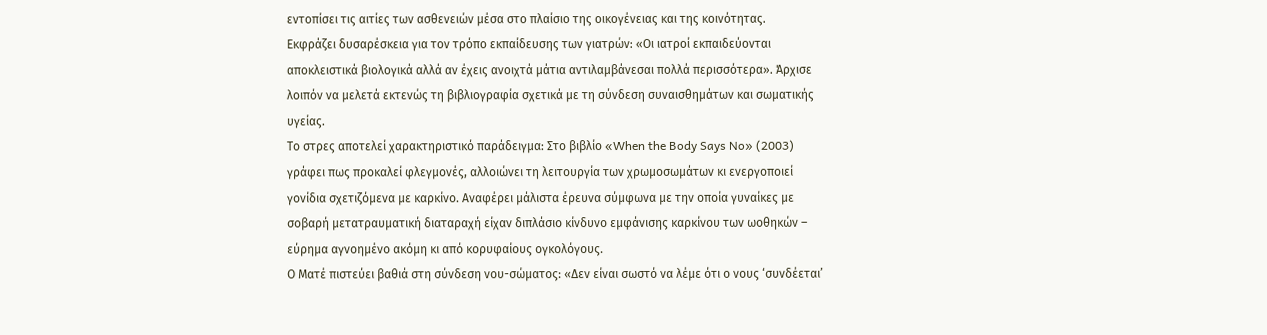εντοπίσει τις αιτίες των ασθενειών μέσα στο πλαίσιο της οικογένειας και της κοινότητας.
Eκφράζει δυσαρέσκεια για τον τρόπο εκπαίδευσης των γιατρών: «Οι ιατροί εκπαιδεύονται αποκλειστικά βιολογικά αλλά αν έχεις ανοιχτά μάτια αντιλαμβάνεσαι πολλά περισσότερα». Άρχισε λοιπόν να μελετά εκτενώς τη βιβλιογραφία σχετικά με τη σύνδεση συναισθημάτων και σωματικής υγείας.
Το στρες αποτελεί χαρακτηριστικό παράδειγμα: Στο βιβλίο «When the Body Says No» (2003) γράφει πως προκαλεί φλεγμονές, αλλοιώνει τη λειτουργία των χρωμοσωμάτων κι ενεργοποιεί γονίδια σχετιζόμενα με καρκίνο. Αναφέρει μάλιστα έρευνα σύμφωνα με την οποία γυναίκες με σοβαρή μετατραυματική διαταραχή είχαν διπλάσιο κίνδυνο εμφάνισης καρκίνου των ωοθηκών – εύρημα αγνοημένο ακόμη κι από κορυφαίους ογκολόγους.
Ο Ματέ πιστεύει βαθιά στη σύνδεση νου-σώματος: «Δεν είναι σωστό να λέμε ότι ο νους ‘συνδέεται’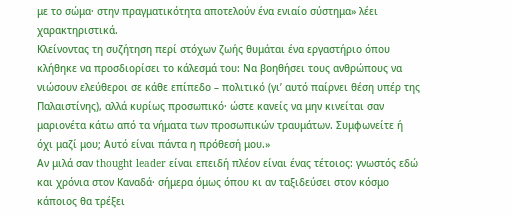με το σώμα· στην πραγματικότητα αποτελούν ένα ενιαίο σύστημα» λέει χαρακτηριστικά.
Kλείνοντας τη συζήτηση περί στόχων ζωής θυμάται ένα εργαστήριο όπου κλήθηκε να προσδιορίσει το κάλεσμά του: Να βοηθήσει τους ανθρώπους να νιώσουν ελεύθεροι σε κάθε επίπεδο – πολιτικό (γι’ αυτό παίρνει θέση υπέρ της Παλαιστίνης), αλλά κυρίως προσωπικό· ώστε κανείς να μην κινείται σαν μαριονέτα κάτω από τα νήματα των προσωπικών τραυμάτων. Συμφωνείτε ή όχι μαζί μου; Αυτό είναι πάντα η πρόθεσή μου.»
Aν μιλά σαν thought leader είναι επειδή πλέον είναι ένας τέτοιος: γνωστός εδώ και χρόνια στον Καναδά· σήμερα όμως όπου κι αν ταξιδεύσει στον κόσμο κάποιος θα τρέξει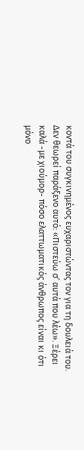κοντά του συγκινημένος ευχαριστώντας τον για τη δουλειά του. Δεν θεωρεί παράξενο αυτό: «Πιστεύω σ’ αυτά που λέω». Ξέρει καλά -με χιούμορ- πόσο ελαττωματικός άνθρωπος είναι κι ότι μόνο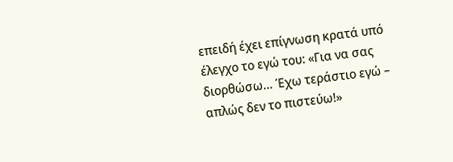επειδή έχει επίγνωση κρατά υπό έλεγχο το εγώ του: «Για να σας διορθώσω… Έχω τεράστιο εγώ – απλώς δεν το πιστεύω!»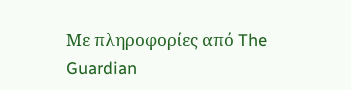Με πληροφορίες από The Guardian